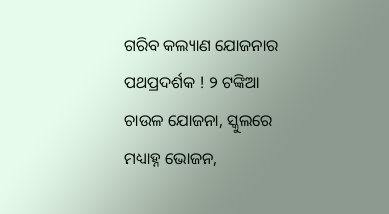ଗରିବ କଲ୍ୟାଣ ଯୋଜନାର ପଥପ୍ରଦର୍ଶକ ! ୨ ଟଙ୍କିଆ ଚାଉଳ ଯୋଜନା, ସ୍କୁଲରେ ମଧ୍ୟାହ୍ନ ଭୋଜନ,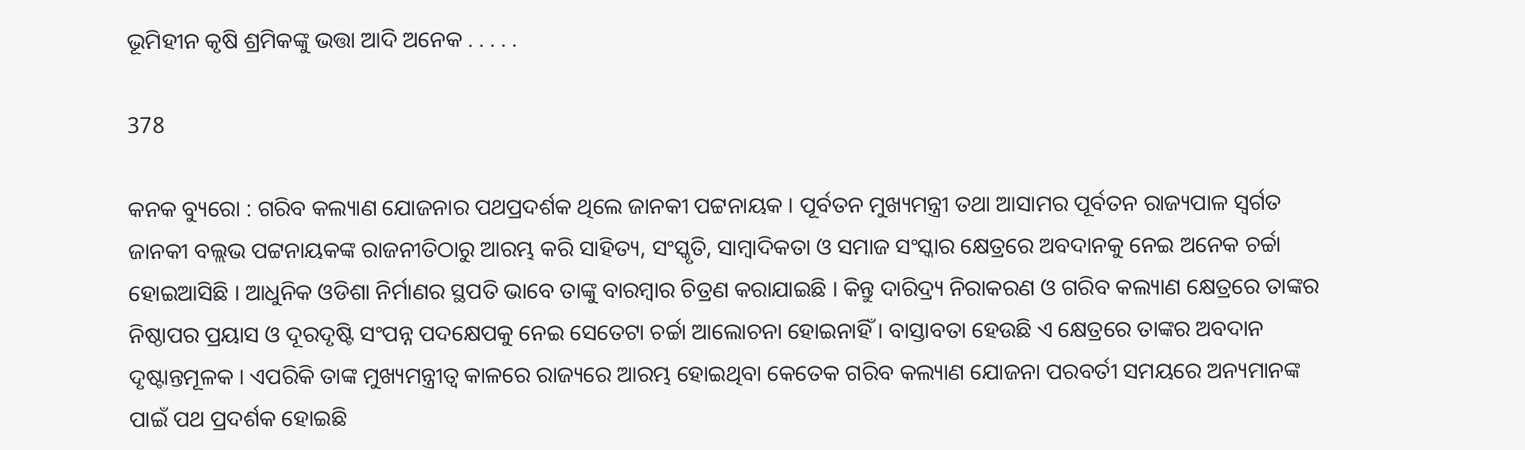ଭୂମିହୀନ କୃଷି ଶ୍ରମିକଙ୍କୁ ଭତ୍ତା ଆଦି ଅନେକ . . . . .

378

କନକ ବ୍ୟୁରୋ : ଗରିବ କଲ୍ୟାଣ ଯୋଜନାର ପଥପ୍ରଦର୍ଶକ ଥିଲେ ଜାନକୀ ପଟ୍ଟନାୟକ । ପୂର୍ବତନ ମୁଖ୍ୟମନ୍ତ୍ରୀ ତଥା ଆସାମର ପୂର୍ବତନ ରାଜ୍ୟପାଳ ସ୍ୱର୍ଗତ ଜାନକୀ ବଲ୍ଲଭ ପଟ୍ଟନାୟକଙ୍କ ରାଜନୀତିଠାରୁ ଆରମ୍ଭ କରି ସାହିତ୍ୟ, ସଂସ୍କୃତି, ସାମ୍ବାଦିକତା ଓ ସମାଜ ସଂସ୍କାର କ୍ଷେତ୍ରରେ ଅବଦାନକୁ ନେଇ ଅନେକ ଚର୍ଚ୍ଚା ହୋଇଆସିଛି । ଆଧୁନିକ ଓଡିଶା ନିର୍ମାଣର ସ୍ଥପତି ଭାବେ ତାଙ୍କୁ ବାରମ୍ବାର ଚିତ୍ରଣ କରାଯାଇଛି । କିନ୍ତୁ ଦାରିଦ୍ର‌୍ୟ ନିରାକରଣ ଓ ଗରିବ କଲ୍ୟାଣ କ୍ଷେତ୍ରରେ ତାଙ୍କର ନିଷ୍ଠାପର ପ୍ରୟାସ ଓ ଦୂରଦୃଷ୍ଟି ସଂପନ୍ନ ପଦକ୍ଷେପକୁ ନେଇ ସେତେଟା ଚର୍ଚ୍ଚା ଆଲୋଚନା ହୋଇନାହିଁ । ବାସ୍ତାବତା ହେଉଛି ଏ କ୍ଷେତ୍ରରେ ତାଙ୍କର ଅବଦାନ ଦୃଷ୍ଟାନ୍ତମୂଳକ । ଏପରିକି ତାଙ୍କ ମୁଖ୍ୟମନ୍ତ୍ରୀତ୍ୱ କାଳରେ ରାଜ୍ୟରେ ଆରମ୍ଭ ହୋଇଥିବା କେତେକ ଗରିବ କଲ୍ୟାଣ ଯୋଜନା ପରବର୍ତୀ ସମୟରେ ଅନ୍ୟମାନଙ୍କ ପାଇଁ ପଥ ପ୍ରଦର୍ଶକ ହୋଇଛି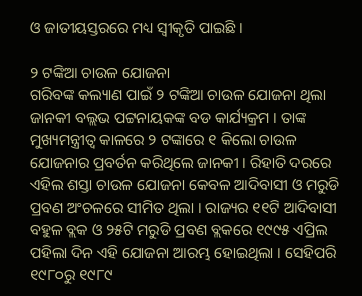ଓ ଜାତୀୟସ୍ତରରେ ମଧ୍ୟ ସ୍ୱୀକୃତି ପାଇଛି ।

୨ ଟଙ୍କିଆ ଚାଉଳ ଯୋଜନା
ଗରିବଙ୍କ କଲ୍ୟାଣ ପାଇଁ ୨ ଟଙ୍କିଆ ଚାଉଳ ଯୋଜନା ଥିଲା ଜାନକୀ ବଲ୍ଲଭ ପଟ୍ଟନାୟକଙ୍କ ବଡ କାର୍ଯ୍ୟକ୍ରମ । ତାଙ୍କ ମୁଖ୍ୟମନ୍ତ୍ରୀତ୍ୱ କାଳରେ ୨ ଟଙ୍କାରେ ୧ କିଲୋ ଚାଉଳ ଯୋଜନାର ପ୍ରବର୍ତନ କରିଥିଲେ ଜାନକୀ । ରିହାତି ଦରରେ ଏହିଲ ଶସ୍ତା ଚାଉଳ ଯୋଜନା କେବଳ ଆଦିବାସୀ ଓ ମରୁଡି ପ୍ରବଣ ଅଂଚଳରେ ସୀମିତ ଥିଲା । ରାଜ୍ୟର ୧୧ଟି ଆଦିବାସୀ ବହୁଳ ବ୍ଲକ ଓ ୨୫ଟି ମରୁଡି ପ୍ରବଣ ବ୍ଲକରେ ୧୯୯୫ ଏପ୍ରିଲ ପହିଲା ଦିନ ଏହି ଯୋଜନା ଆରମ୍ଭ ହୋଇଥିଲା । ସେହିପରି ୧୯୮୦ରୁ ୧୯୮୯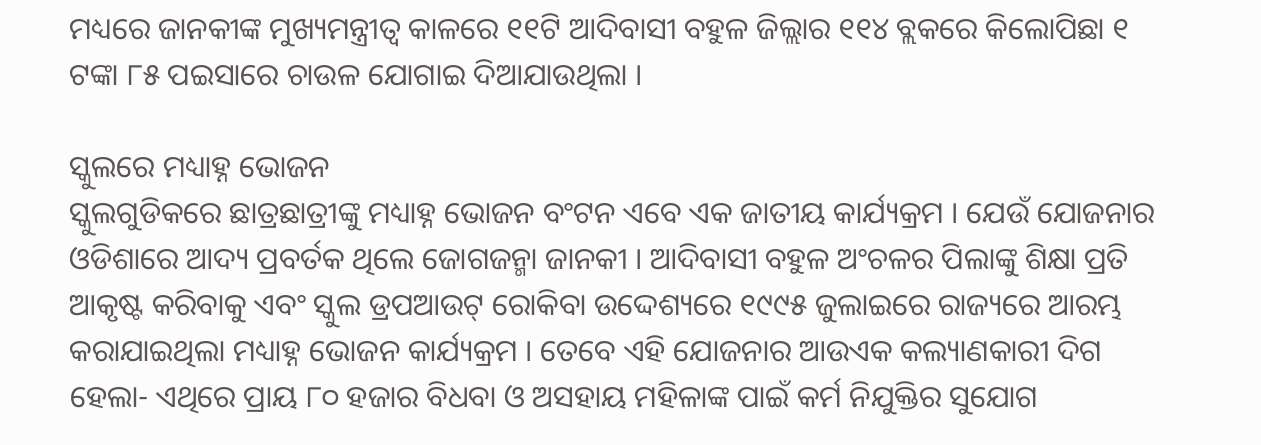ମଧ୍ୟରେ ଜାନକୀଙ୍କ ମୁଖ୍ୟମନ୍ତ୍ରୀତ୍ୱ କାଳରେ ୧୧ଟି ଆଦିବାସୀ ବହୁଳ ଜିଲ୍ଲାର ୧୧୪ ବ୍ଲକରେ କିଲୋପିଛା ୧ ଟଙ୍କା ୮୫ ପଇସାରେ ଚାଉଳ ଯୋଗାଇ ଦିଆଯାଉଥିଲା ।

ସ୍କୁଲରେ ମଧ୍ୟାହ୍ନ ଭୋଜନ
ସ୍କୁଲଗୁଡିକରେ ଛାତ୍ରଛାତ୍ରୀଙ୍କୁ ମଧ୍ୟାହ୍ନ ଭୋଜନ ବଂଟନ ଏବେ ଏକ ଜାତୀୟ କାର୍ଯ୍ୟକ୍ରମ । ଯେଉଁ ଯୋଜନାର ଓଡିଶାରେ ଆଦ୍ୟ ପ୍ରବର୍ତକ ଥିଲେ ଜୋଗଜନ୍ମା ଜାନକୀ । ଆଦିବାସୀ ବହୁଳ ଅଂଚଳର ପିଲାଙ୍କୁ ଶିକ୍ଷା ପ୍ରତି ଆକୃଷ୍ଟ କରିବାକୁ ଏବଂ ସ୍କୁଲ ଡ୍ରପଆଉଟ୍ ରୋକିବା ଉଦ୍ଦେଶ୍ୟରେ ୧୯୯୫ ଜୁଲାଇରେ ରାଜ୍ୟରେ ଆରମ୍ଭ କରାଯାଇଥିଲା ମଧ୍ୟାହ୍ନ ଭୋଜନ କାର୍ଯ୍ୟକ୍ରମ । ତେବେ ଏହି ଯୋଜନାର ଆଉଏକ କଲ୍ୟାଣକାରୀ ଦିଗ ହେଲା- ଏଥିରେ ପ୍ରାୟ ୮୦ ହଜାର ବିଧବା ଓ ଅସହାୟ ମହିଳାଙ୍କ ପାଇଁ କର୍ମ ନିଯୁକ୍ତିର ସୁଯୋଗ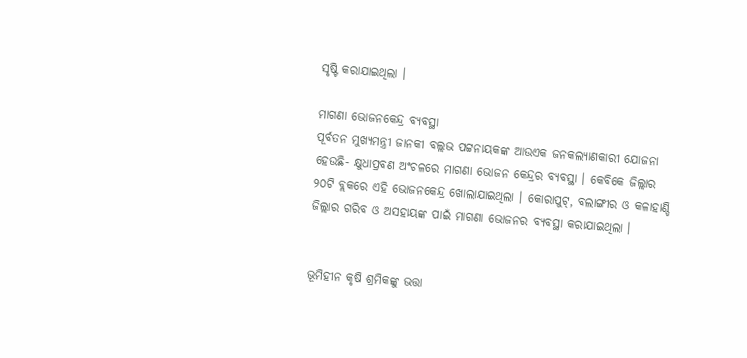ସୃଷ୍ଟି କରାଯାଇଥିଲା ।

ମାଗଣା ଭୋଜନକେନ୍ଦ୍ର ବ୍ୟବସ୍ଥା
ପୂର୍ବତନ ମୁଖ୍ୟମନ୍ତ୍ରୀ ଜାନକୀ ବଲ୍ଲଭ ପଟ୍ଟନାୟକଙ୍କ ଆଉଏକ ଜନକଲ୍ୟାଣକାରୀ ଯୋଜନା ହେଉଛି- କ୍ଷୁଧାପ୍ରବଣ ଅଂଚଳରେ ମାଗଣା ଭୋଜନ କେନ୍ଦ୍ରର ବ୍ୟବସ୍ଥା । କେବିକେ ଜିଲ୍ଲାର ୨୦ଟି ବ୍ଲକରେ ଏହି ଭୋଜନକେନ୍ଦ୍ର ଖୋଲାଯାଇଥିଲା । କୋରାପୁଟ୍, ବଲାଙ୍ଗୀର ଓ କଳାହାଣ୍ଡି ଜିଲ୍ଲାର ଗରିବ ଓ ଅସହାୟଙ୍କ ପାଇଁ ମାଗଣା ଭୋଜନର ବ୍ୟବସ୍ଥା କରାଯାଇଥିଲା ।


ଭୂମିହୀନ କୃଷି ଶ୍ରମିକଙ୍କୁ ଭତ୍ତା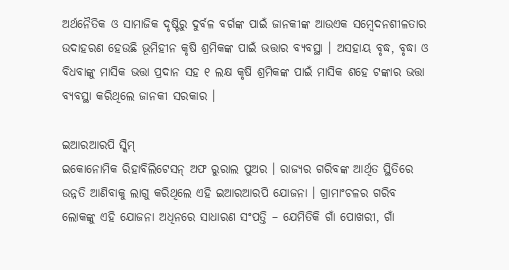ଅର୍ଥନୈତିକ ଓ ସାମାଜିକ ଦୃଷ୍ଟିରୁ ଦୁର୍ବଳ ବର୍ଗଙ୍କ ପାଇଁ ଜାନକୀଙ୍କ ଆଉଏକ ସମ୍ବେଦନଶୀଳତାର ଉଦାହରଣ ହେଉଛି ଭୂମିହୀନ କୃଷି ଶ୍ରମିକଙ୍କ ପାଇଁ ଭତ୍ତାର ବ୍ୟବସ୍ଥା । ଅସହାୟ ବୃଦ୍ଧ, ବୃଦ୍ଧା ଓ ବିଧବାଙ୍କୁ ମାସିକ ଭତ୍ତା ପ୍ରଦାନ ସହ ୧ ଲକ୍ଷ କୃଷି ଶ୍ରମିକଙ୍କ ପାଇଁ ମାସିକ ଶହେ ଟଙ୍କାର ଭତ୍ତା ବ୍ୟବସ୍ଥା କରିଥିଲେ ଜାନକୀ ସରକାର ।

ଇଆରଆରପି ସ୍କିମ୍
ଇକୋନୋମିକ ରିହାବିଲିଟେସନ୍ ଅଫ ରୁରାଲ ପୁଅର । ରାଜ୍ୟର ଗରିବଙ୍କ ଆର୍ଥିତ ସ୍ଥିତିରେ ଉନ୍ନତି ଆଣିବାକୁ ଲାଗୁ କରିଥିଲେ ଏହି ଇଆରଆରପି ଯୋଜନା । ଗ୍ରାମାଂଚଳର ଗରିବ ଲୋକଙ୍କୁ ଏହି ଯୋଜନା ଅଧିନରେ ସାଧାରଣ ସଂପତ୍ତି – ଯେମିତିକି ଗାଁ ପୋଖରୀ, ଗାଁ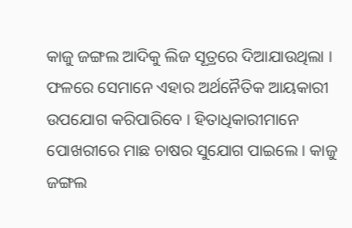କାଜୁ ଜଙ୍ଗଲ ଆଦିକୁ ଲିଜ ସୂତ୍ରରେ ଦିଆଯାଉଥିଲା । ଫଳରେ ସେମାନେ ଏହାର ଅର୍ଥନୈତିକ ଆୟକାରୀ ଉପଯୋଗ କରିପାରିବେ । ହିତାଧିକାରୀମାନେ ପୋଖରୀରେ ମାଛ ଚାଷର ସୁଯୋଗ ପାଇଲେ । କାଜୁ ଜଙ୍ଗଲ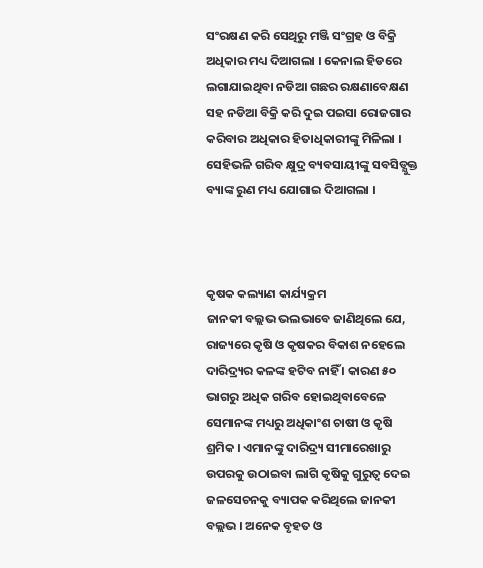ସଂରକ୍ଷଣ କରି ସେଥିରୁ ମଞ୍ଜି ସଂଗ୍ରହ ଓ ବିକ୍ରି ଅଧିକାର ମଧ୍ୟ ଦିଆଗଲା । କେନାଲ ହିଡରେ ଲଗାଯାଇଥିବା ନଡିଆ ଗଛର ରକ୍ଷଣାବେକ୍ଷଣ ସହ ନଡିଆ ବିକ୍ରି କରି ଦୁଇ ପଇସା ରୋଜଗାର କରିବାର ଅଧିକାର ହିତାଧିକାରୀଙ୍କୁ ମିଳିଲା । ସେହିଭଳି ଗରିବ କ୍ଷୁଦ୍ର ବ୍ୟବସାୟୀଙ୍କୁ ସବସିଡ୍ଯୁକ୍ତ ବ୍ୟାଙ୍କ ରୁଣ ମଧ୍ୟ ଯୋଗାଇ ଦିଆଗଲା ।



କୃଷକ କଲ୍ୟାଣ କାର୍ଯ୍ୟକ୍ରମ
ଜାନକୀ ବଲ୍ଲଭ ଭଲଭାବେ ଜାଣିଥିଲେ ଯେ, ରାଜ୍ୟରେ କୃଷି ଓ କୃଷକର ବିକାଶ ନହେଲେ ଦାରିଦ୍ର‌୍ୟର କଳଙ୍କ ହଟିବ ନାହିଁ । କାରଣ ୫୦ ଭାଗରୁ ଅଧିକ ଗରିବ ହୋଇଥିବାବେଳେ ସେମାନଙ୍କ ମଧ୍ୟରୁ ଅଧିକାଂଶ ଚାଷୀ ଓ କୃଷି ଶ୍ରମିକ । ଏମାନଙ୍କୁ ଦାରିଦ୍ର‌୍ୟ ସୀମାରେଖାରୁ ଉପରକୁ ଉଠାଇବା ଲାଗି କୃଷିକୁ ଗୁରୁତ୍ୱ ଦେଇ ଜଳସେଚନକୁ ବ୍ୟାପକ କରିଥିଲେ ଜାନକୀ ବଲ୍ଲଭ । ଅନେକ ବୃହତ ଓ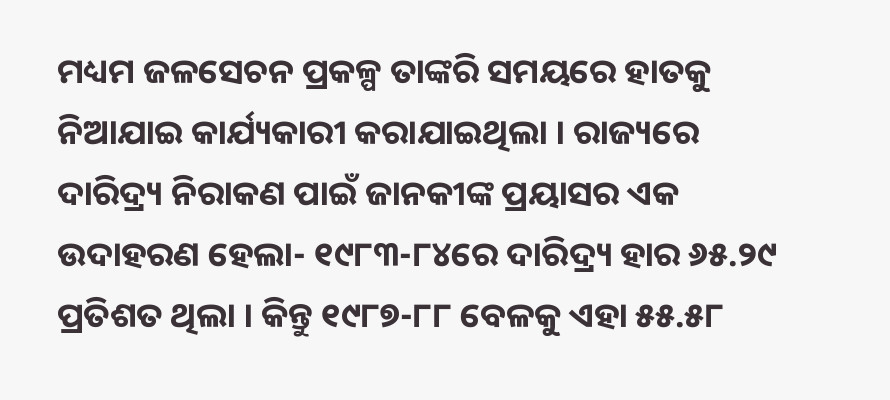ମଧ୍ୟମ ଜଳସେଚନ ପ୍ରକଳ୍ପ ତାଙ୍କରି ସମୟରେ ହାତକୁ ନିଆଯାଇ କାର୍ଯ୍ୟକାରୀ କରାଯାଇଥିଲା । ରାଜ୍ୟରେ ଦାରିଦ୍ର‌୍ୟ ନିରାକଣ ପାଇଁ ଜାନକୀଙ୍କ ପ୍ରୟାସର ଏକ ଉଦାହରଣ ହେଲା- ୧୯୮୩-୮୪ରେ ଦାରିଦ୍ର‌୍ୟ ହାର ୬୫.୨୯ ପ୍ରତିଶତ ଥିଲା । କିନ୍ତୁ ୧୯୮୭-୮୮ ବେଳକୁ ଏହା ୫୫.୫୮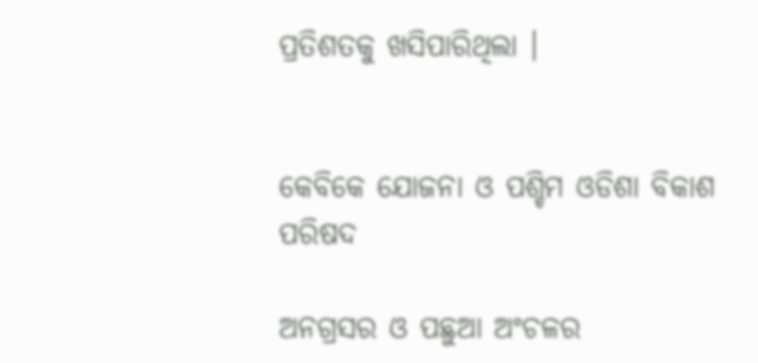ପ୍ରତିଶତକୁ ଖସିପାରିଥିଲା ।


କେବିକେ ଯୋଜନା ଓ ପଶ୍ଚିମ ଓଡିଶା ବିକାଶ ପରିଷଦ

ଅନଗ୍ରସର ଓ ପଛୁଆ ଅଂଚଳର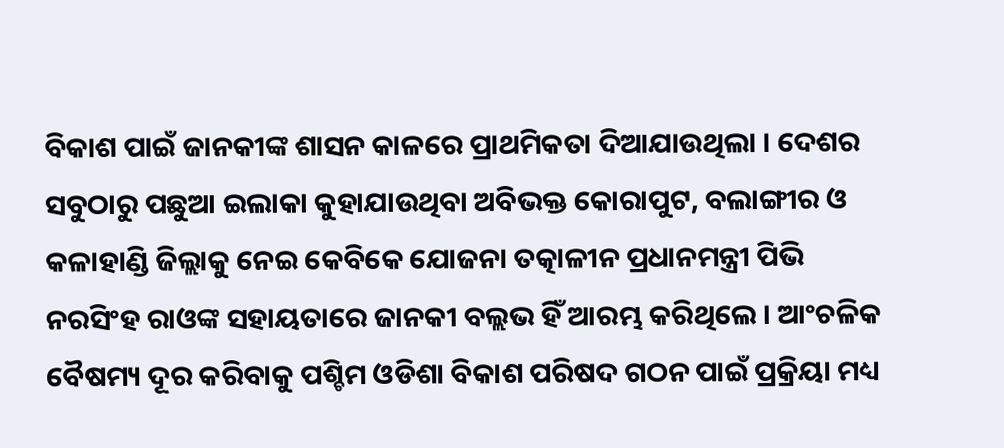ବିକାଶ ପାଇଁ ଜାନକୀଙ୍କ ଶାସନ କାଳରେ ପ୍ରାଥମିକତା ଦିଆଯାଉଥିଲା । ଦେଶର ସବୁଠାରୁ ପଛୁଆ ଇଲାକା କୁହାଯାଉଥିବା ଅବିଭକ୍ତ କୋରାପୁଟ, ବଲାଙ୍ଗୀର ଓ କଳାହାଣ୍ଡି ଜିଲ୍ଲାକୁ ନେଇ କେବିକେ ଯୋଜନା ତତ୍କାଳୀନ ପ୍ରଧାନମନ୍ତ୍ରୀ ପିଭି ନରସିଂହ ରାଓଙ୍କ ସହାୟତାରେ ଜାନକୀ ବଲ୍ଲଭ ହିଁ ଆରମ୍ଭ କରିଥିଲେ । ଆଂଚଳିକ ବୈଷମ୍ୟ ଦୂର କରିବାକୁ ପଶ୍ଚିମ ଓଡିଶା ବିକାଶ ପରିଷଦ ଗଠନ ପାଇଁ ପ୍ରକ୍ରିୟା ମଧ୍ୟ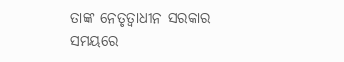ତାଙ୍କ ନେତୃତ୍ୱାଧୀନ ସରକାର ସମୟରେ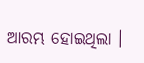ଆରମ୍ଭ ହୋଇଥିଲା ।